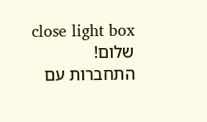close light box
שלום!
התחברות עם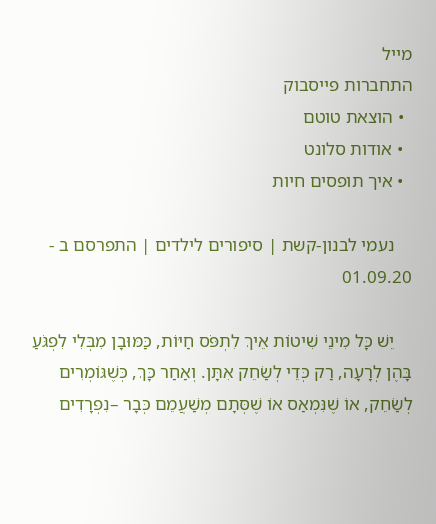מייל
התחברות פייסבוק
  • הוצאת טוטם
  • אודות סלונט
  • איך תופסים חיות

    נעמי לבנון-קשת | סיפורים לילדים | התפרסם ב - 01.09.20

    יֵשׁ כָּל מִינֵי שִׁיטוֹת אֵיךְ לִתְפֹּס חַיּוֹת, כַּמּוּבָן מִבְּלִי לִפְגֹּעַ בָּהֶן לְרָעָה, רַק כְּדֵי לְשַׂחֵק אִתָּן. וְאַחַר כָּךְ, כְּשֶׁגּוֹמְרִים לְשַׂחֵק, אוֹ שֶׁנִּמְאַס אוֹ שֶׁסְּתָם מְשַׁעֲמֵם כְּבָר –נִפְרָדִים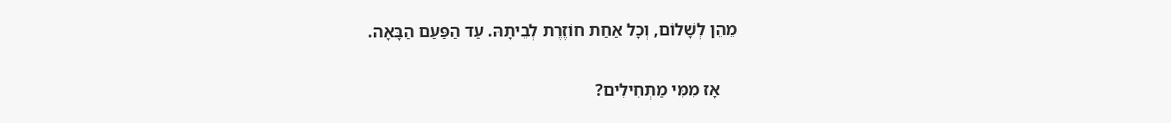מֵהֵן לְשָׁלוֹם, וְכָל אַחַת חוֹזֶרֶת לְבֵיתָהּ. עַד הַפַּעַם הַבָּאָה.

    אָז מִמִּי מַתְחִילִים?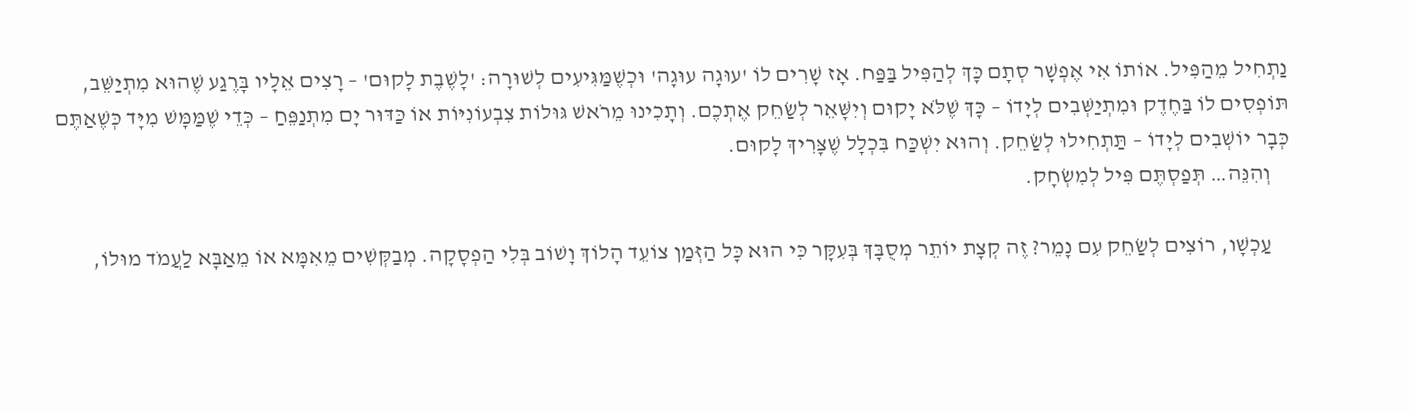נַתְחִיל מֵהַפִּיל. אוֹתוֹ אִי אֶפְשָׁר סְתָם כָּךְ לְהַפִּיל בַּפַּח. אָז שָׁרִים לוֹ 'עוּגָה עוּגָה' וּכְשֶׁמַּגִּיעִים לְשׁוּרָה: 'לָשֶׁבֶת לָקוּם' – רָצִים אֵלָיו בָּרֶגַע שֶׁהוּא מִתְיַשֵּׁב, תּוֹפְסִים לוֹ בַּחֶדֶק וּמִתְיַשְּׁבִים לְיָדוֹ – כָּךְ שֶׁלֹּא יָקוּם וְיִשָּׁאֵר לְשַׂחֵק אֶתְכֶם. וְתָכִינוּ מֵרֹאשׁ גּוּלוֹת צִבְעוֹנִיּוֹת אוֹ כַּדּוּר יָם מִתְנַפֵּחַ – כְּדֵי שֶׁמַּמָּשׁ מִיָּד כְּשֶׁאַתֶּם כְּבָר יוֹשְׁבִים לְיָדוֹ – תַּתְחִילוּ לְשַׂחֵק. וְהוּא יִשְׁכַּח בִּכְלָל שֶׁצָּרִיךְ לָקוּם.
    וְהִנֵּה… תְּפַסְתֶּם פִּיל לְמִשְׂחָק.

    עַכְשָׁו, רוֹצִים לְשַׂחֵק עִם נָמֵר? זֶה קְצָת יוֹתֵר מְסֻבָּךְ בְּעִקָּר כִּי הוּא כָּל הַזְּמַן צוֹעֵד הָלוֹךְ וָשׁוֹב בְּלִי הַפְסָקָה. מְבַקְּשִׁים מֵאִמָּא אוֹ מֵאַבָּא לַעֲמֹד מוּלוֹ,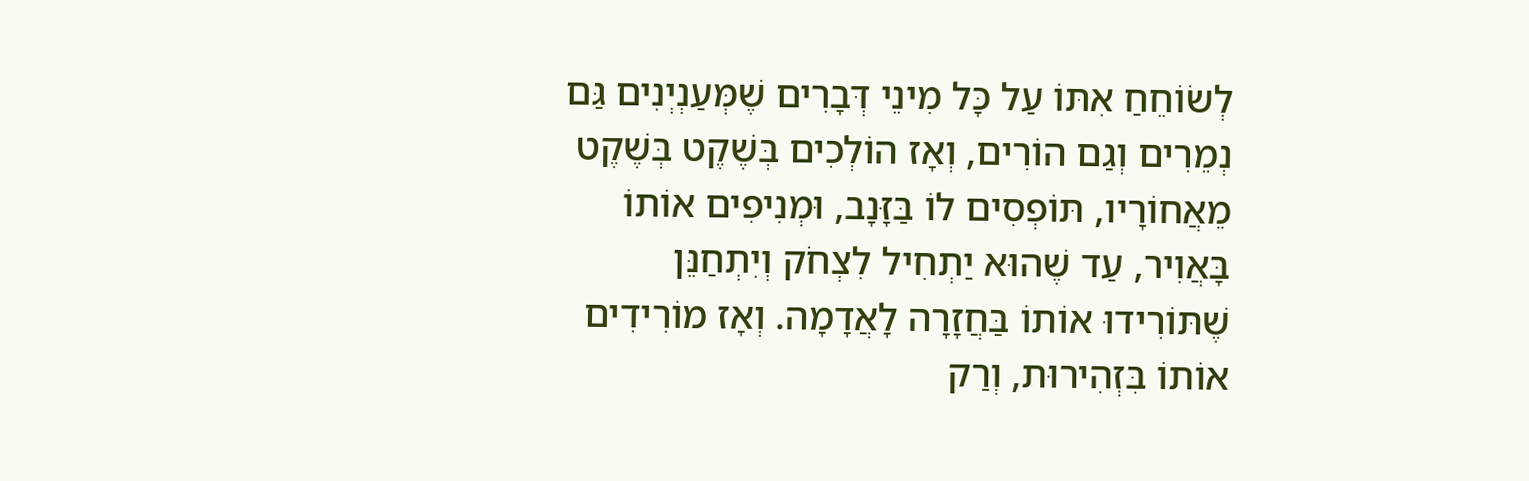לְשׂוֹחֵחַ אִתּוֹ עַל כָּל מִינֵי דְּבָרִים שֶׁמְּעַנְיְנִים גַּם נְמֵרִים וְגַם הוֹרִים, וְאָז הוֹלְכִים בְּשֶׁקֶט בְּשֶׁקֶט מֵאֲחוֹרָיו, תּוֹפְסִים לוֹ בַּזָּנָב, וּמְנִיפִים אוֹתוֹ בָּאֲוִיר, עַד שֶׁהוּא יַתְחִיל לִצְחֹק וְיִתְחַנֵּן שֶׁתּוֹרִידוּ אוֹתוֹ בַּחֲזָרָה לָאֲדָמָה. וְאָז מוֹרִידִים אוֹתוֹ בִּזְהִירוּת, וְרַק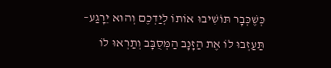כְּשֶׁכְּבָר תּוֹשִׁיבוּ אוֹתוֹ לְיַדְכֶם וְהוּא יֵרָגַע– תַּעַזְבוּ לוֹ אֶת הַזָּנָב הַמְּסֻבָּב וְתַרְאוּ לוֹ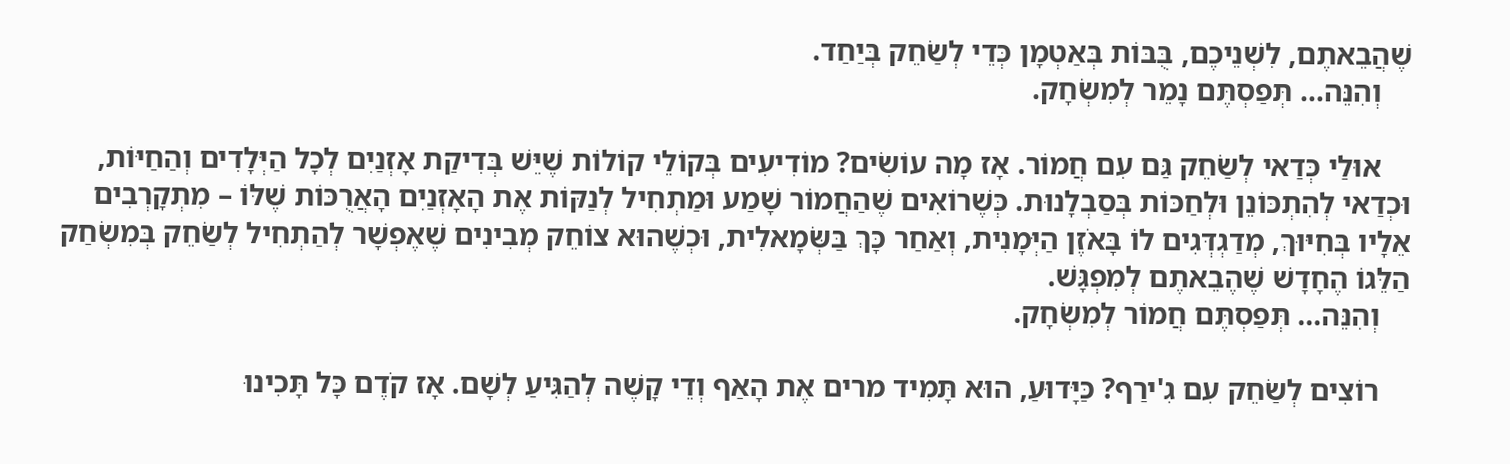שֶׁהֲבֵאתֶם, לִשְׁנֵיכֶם, בֻּבּוֹת בְּאַטְמָן כְּדֵי לְשַׂחֵק בְּיַחַד.
    וְהִנֵּה… תְּפַסְתֶּם נָמֵר לְמִשְׂחָק.

    אוּלַי כְּדַאי לְשַׂחֵק גַּם עִם חֲמוֹר. אָז מָה עוֹשִׂים? מוֹדִיעִים בְּקוֹלֵי קוֹלוֹת שֶׁיֵּשׁ בְּדִיקַת אָזְנַיִם לְכָל הַיְּלָדִים וְהַחַיּוֹת, וּכְדַאי לְהִתְכּוֹנֵן וּלְחַכּוֹת בְּסַבְלָנוּת. כְּשֶׁרוֹאִים שֶׁהַחֲמוֹר שָׁמַע וּמַתְחִיל לְנַקּוֹת אֶת הָאָזְנַיִם הָאֲרֻכּוֹת שֶׁלּוֹ – מִתְקָרְבִים אֵלָיו בְּחִיּוּךְ, מְדַגְדְּגִים לוֹ בָּאֹזֶן הַיְּמָנִית, וְאַחַר כָּךְ בַּשְּׂמָאלִית, וּכְשֶׁהוּא צוֹחֵק מְבִינִים שֶׁאֶפְשָׁר לְהַתְחִיל לְשַׂחֵק בְּמִשְׂחַק הַלֵּגוֹ הֶחָדָשׁ שֶׁהֶבֵאתֶם לְמִפְגָּשׁ.
    וְהִנֵּה… תְּפַסְתֶּם חֲמוֹר לְמִשְׂחָק.

    רוֹצִים לְשַׂחֵק עִם גִ'ירַף? כַּיָּדוּעַ, הוּא תָּמִיד מרים אֶת הָאַף וְדֵי קָשֶׁה לְהַגִּיעַ לְשָׁם. אָז קֹדֶם כָּל תָּכִינוּ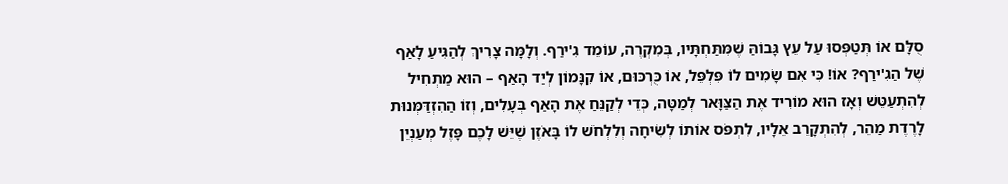סֻלָּם אוֹ תְּטַפְּסוּ עַל עֵץ גָּבוֹהַּ שֶׁמִּתַּחְתָּיו, בְּמִקְרֶה, עוֹמֵד גִ'ירַף. וְלָמָּה צָרִיךְ לְהַגִּיעַ לָאַף שֶׁל הַגִ'ירַף? אוֹ! כִּי אִם שָׂמִים לוֹ פִּלְפֵּל, אוֹ כֻּרְכּוּם, אוֹ קִנָּמוֹן לְיַד הָאַף – הוּא מַתְחִיל לְהִתְעַטֵּשׁ וְאָז הוּא מוֹרִיד אֶת הַצַּוָּאר לְמַטָּה, כְּדֵי לְקַנֵּחַ אֶת הָאַף בְּעָלִים, וְזוֹ הַהִזְדַּמְּנוּת לָרֶדֶת מַהֵר, לְהִתְקָרֵב אֵלָיו, לִתְפֹּס אוֹתוֹ לְשִׂיחָה וְלִלְחֹשׁ לוֹ בָּאֹזֶן שֶׁיֵּשׁ לָכֶם פָּזֶל מְעַנְיֵן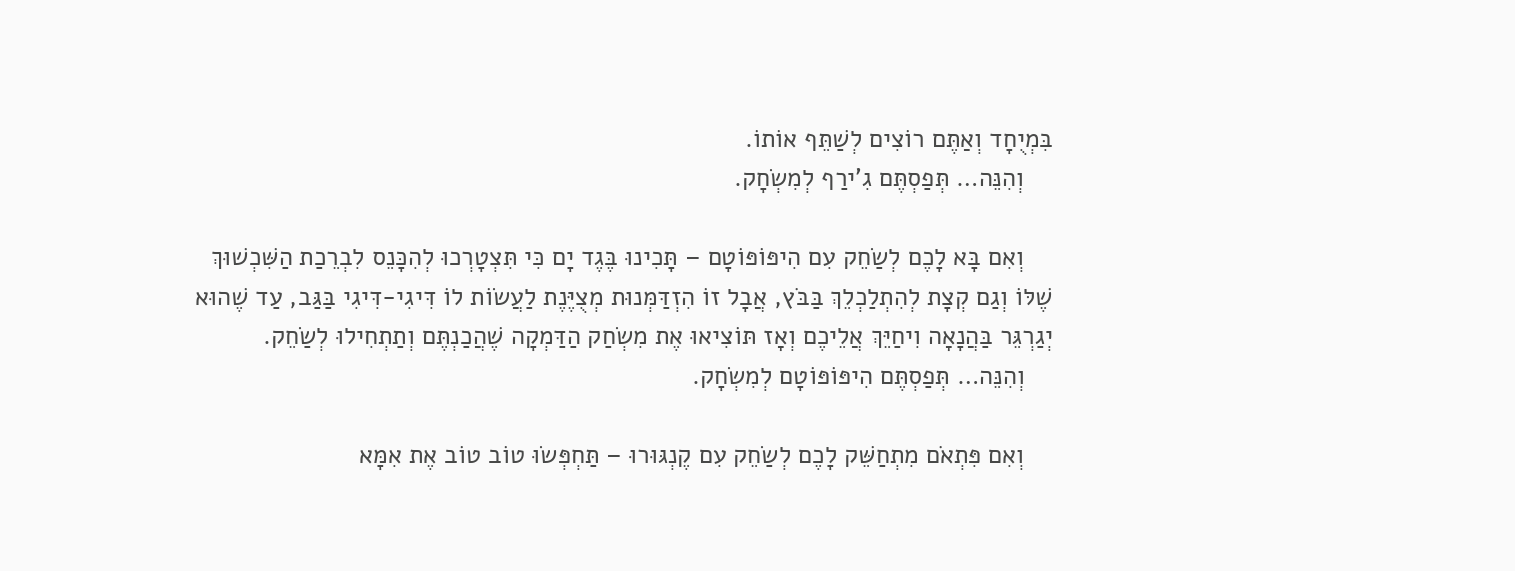בִּמְיֻחָד וְאַתֶּם רוֹצִים לְשַׁתֵּף אוֹתוֹ.
    וְהִנֵּה… תְּפַסְתֶּם גִ'ירַף לְמִשְׂחָק.

    וְאִם בָּא לָכֶם לְשַׂחֵק עִם הִיפּוֹפּוֹטָם – תָּכִינוּ בֶּגֶד יָם כִּי תִּצְטָרְכוּ לְהִכָּנֵס לִבְרֵכַת הַשִּׁכְשׁוּךְ שֶׁלּוֹ וְגַם קְצָת לְהִתְלַכְלֵךְ בַּבֹּץ, אֲבָל זוֹ הִזְדַּמְּנוּת מְצֻיֶּנֶת לַעֲשׂוֹת לוֹ דִּיגִי-דִּיגִי בַּגַּב, עַד שֶׁהוּא יְגַרְגֵּר בַּהֲנָאָה וִיחַיֵּךְ אֲלֵיכֶם וְאָז תּוֹצִיאוּ אֶת מִשְׂחַק הַדַּמְקָה שֶׁהֲכַנְתֶּם וְתַתְחִילוּ לְשַׂחֵק.
    וְהִנֵּה… תְּפַסְתֶּם הִיפּוֹפּוֹטָם לְמִשְׂחָק.

    וְאִם פִּתְאֹם מִתְחַשֵּׁק לָכֶם לְשַׂחֵק עִם קֶנְגּוּרוּ – תַּחְפְּשׂוּ טוֹב טוֹב אֶת אִמָּא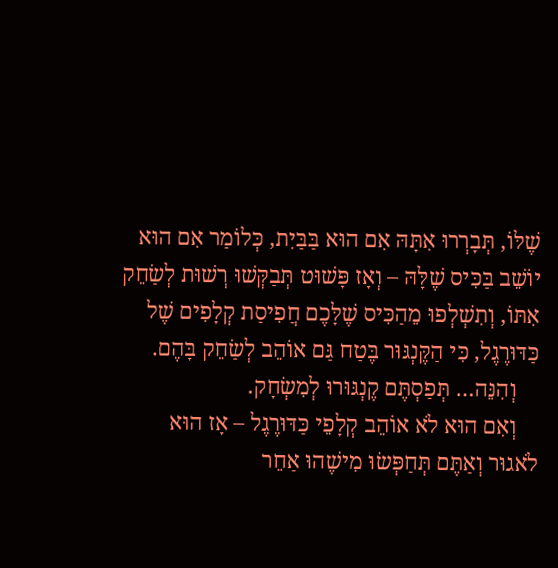שֶׁלּוֹ, תְּבָרְרוּ אִתָּהּ אִם הוּא בַּבַּיִת, כְּלוֹמַר אִם הוּא יוֹשֵׁב בַּכִּיס שֶׁלָּהּ – וְאָז פָּשׁוּט תְּבַקְּשׁוּ רְשׁוּת לְשַׂחֵק אִתּוֹ, וְתִשְׁלְפוּ מֵהַכִּיס שֶׁלָּכֶם חֲפִיסַת קְלָפִים שֶׁל כַּדּוּרֶגֶל, כִּי הַקֶּנְגּוּר בֶּטַח גַּם אוֹהֵב לְשַׂחֵק בָּהֶם.
    וְהִנֵּה… תְּפַסְתֶּם קֶנְגּוּרוּ לְמִשְׂחָק.
    וְאִם הוּא לֹא אוֹהֵב קְלָפֵי כַּדּוּרֶגֶל – אָז הוּא לֹאגוּר וְאַתֶּם תְּחַפְּשׂוּ מִישֶׁהוּ אַחֵר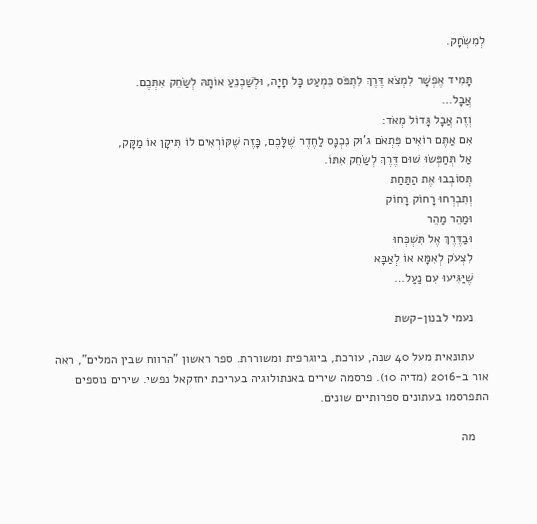לְמִשְׂחָק.

    תָּמִיד אֶפְשָׁר לִמְצֹא דֶּרֶךְ לִתְפֹּס כִּמְעַט כָּל חָיָה, וּלְשַׁכְנֵעַ אוֹתָהּ לְשַׂחֵק אִתְּכֶם.
    אֲבָל…
    וְזֶה אֲבָל גָּדוֹל מְאֹד:
    אִם אַתֶּם רוֹאִים פִּתְאֹם ג'וּק נִכְנָס לַחֶדֶר שֶׁלָּכֶם, כָּזֶה שֶׁקּוֹרְאִים לוֹ תִּיקָן אוֹ מַקָּק,
    אַל תְּחַפְּשׂוּ שׁוּם דֶּרֶךְ לְשַׂחֵק אִתּוֹ.
    תְּסוֹבְבוּ אֶת הַתַּחַת
    וְתִבְרְחוּ רָחוֹק רָחוֹק
    וּמַהֵר מַהֵר
    וּבַדֶּרֶךְ אֶל תִּשְׁכְּחוּ
    לִצְעֹק לְאִמָּא אוֹ לְאַבָּא
    שֶׁיַּגִּיעוּ עִם נַעַל…

    נעמי לבנון-קשת

    עתונאית מעל 40 שנה, עורכת, ביוגרפית ומשוררת. ספר ראשון "הרווח שבין המלים", ראה אור ב-2016 (מדיה 10). פרסמה שירים באנתולוגיה בעריכת יחזקאל נפשי. שירים נוספים התפרסמו בעתונים ספרותיים שונים.

    מה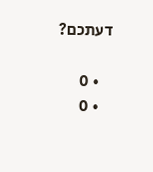דעתכם?

    • 0
    • 0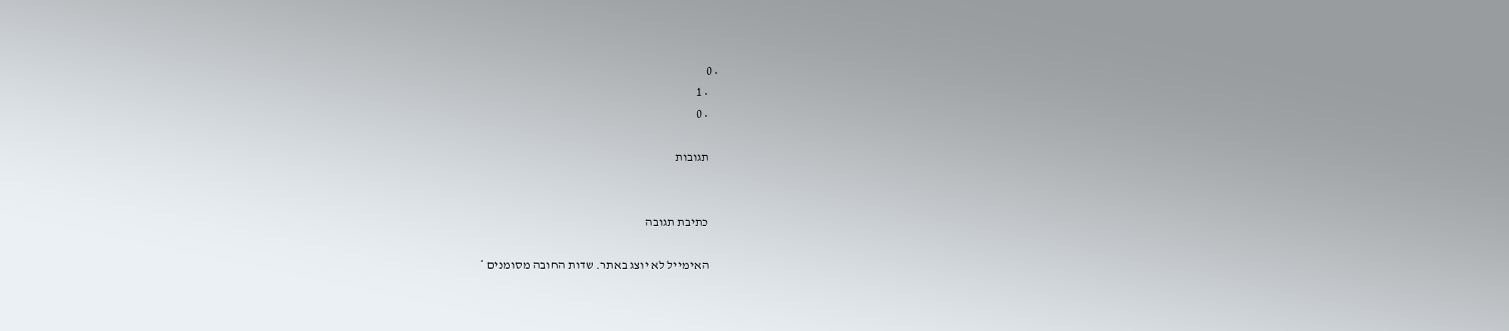• 0
    • 1
    • 0

    תגובות


    כתיבת תגובה

    האימייל לא יוצג באתר. שדות החובה מסומנים *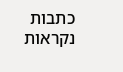כתבות נקראות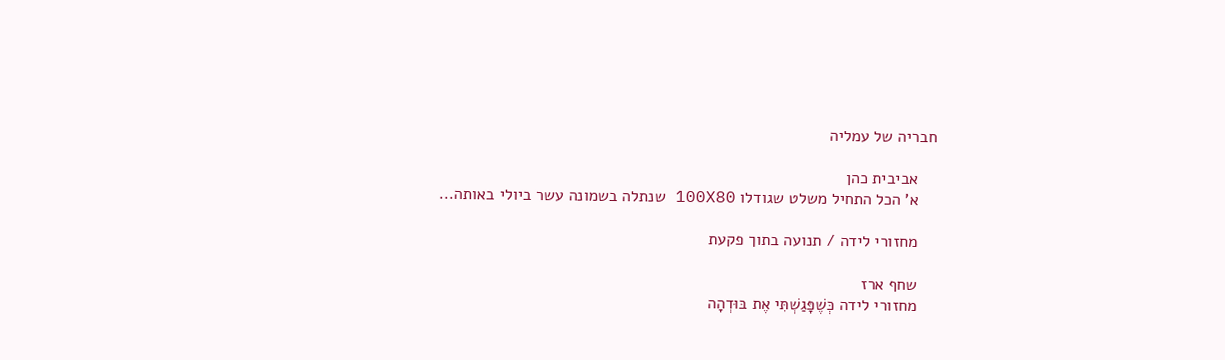חבריה של עמליה

    אביבית כהן
    א' הכל התחיל משלט שגודלו 100X80 שנתלה בשמונה עשר ביולי באותה...

    מחזורי לידה / תנועה בתוך פקעת

    שחף ארז
    מחזורי לידה כְּשֶׁפָּגַשְׁתִּי אֶת בּוּדְהָה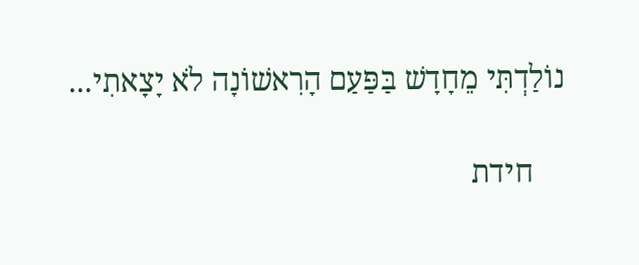נוֹלַדְתִּי מֵחָדָשׁ בַּפַּעַם הָרִאשׁוֹנָה לֹא יָצָאתִי...

    חידת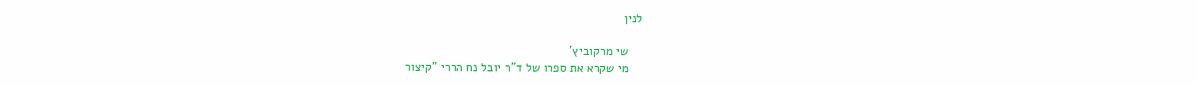לנין

    שי מרקוביץ'
    מי שקרא את ספרו של ד"ר יובל נח הררי "קיצור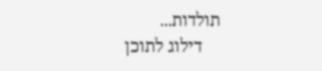תולדות...
    דילוג לתוכן